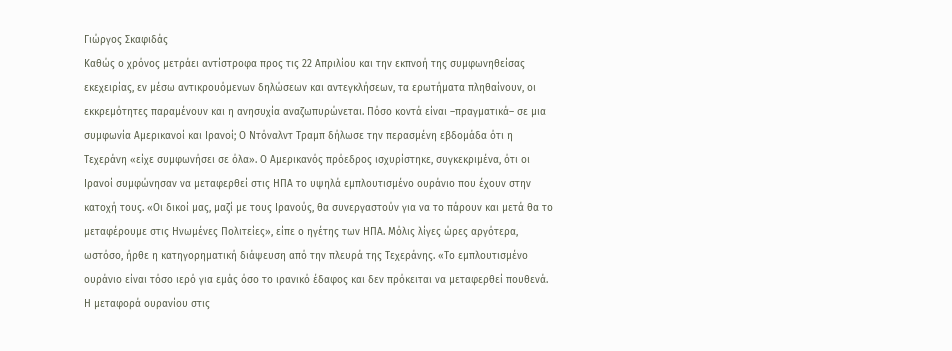Γιώργος Σκαφιδάς
Καθώς ο χρόνος μετράει αντίστροφα προς τις 22 Απριλίου και την εκπνοή της συμφωνηθείσας εκεχειρίας, εν μέσω αντικρουόμενων δηλώσεων και αντεγκλήσεων, τα ερωτήματα πληθαίνουν, οι εκκρεμότητες παραμένουν και η ανησυχία αναζωπυρώνεται. Πόσο κοντά είναι –πραγματικά– σε μια συμφωνία Αμερικανοί και Ιρανοί; Ο Ντόναλντ Τραμπ δήλωσε την περασμένη εβδομάδα ότι η Τεχεράνη «είχε συμφωνήσει σε όλα». Ο Αμερικανός πρόεδρος ισχυρίστηκε, συγκεκριμένα, ότι οι Ιρανοί συμφώνησαν να μεταφερθεί στις ΗΠΑ το υψηλά εμπλουτισμένο ουράνιο που έχουν στην κατοχή τους. «Οι δικοί μας, μαζί με τους Ιρανούς, θα συνεργαστούν για να το πάρουν και μετά θα το μεταφέρουμε στις Ηνωμένες Πολιτείες», είπε ο ηγέτης των ΗΠΑ. Μόλις λίγες ώρες αργότερα, ωστόσο, ήρθε η κατηγορηματική διάψευση από την πλευρά της Τεχεράνης. «Το εμπλουτισμένο ουράνιο είναι τόσο ιερό για εμάς όσο το ιρανικό έδαφος και δεν πρόκειται να μεταφερθεί πουθενά. Η μεταφορά ουρανίου στις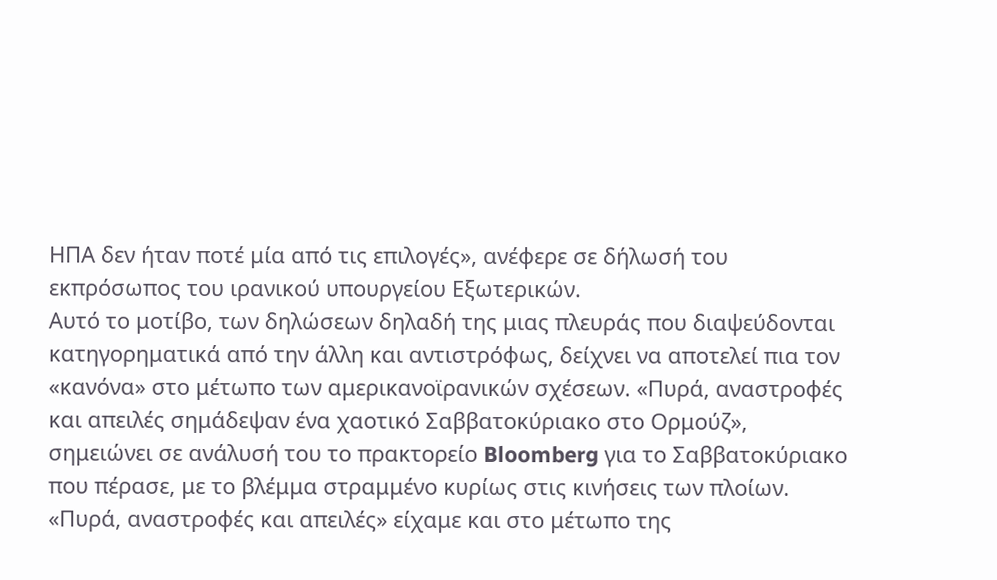ΗΠΑ δεν ήταν ποτέ μία από τις επιλογές», ανέφερε σε δήλωσή του εκπρόσωπος του ιρανικού υπουργείου Εξωτερικών.
Αυτό το μοτίβο, των δηλώσεων δηλαδή της μιας πλευράς που διαψεύδονται κατηγορηματικά από την άλλη και αντιστρόφως, δείχνει να αποτελεί πια τον «κανόνα» στο μέτωπο των αμερικανοϊρανικών σχέσεων. «Πυρά, αναστροφές και απειλές σημάδεψαν ένα χαοτικό Σαββατοκύριακο στο Ορμούζ», σημειώνει σε ανάλυσή του το πρακτορείο Bloomberg για το Σαββατοκύριακο που πέρασε, με το βλέμμα στραμμένο κυρίως στις κινήσεις των πλοίων. «Πυρά, αναστροφές και απειλές» είχαμε και στο μέτωπο της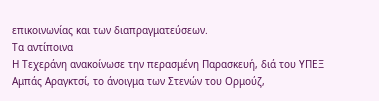επικοινωνίας και των διαπραγματεύσεων.
Τα αντίποινα
Η Τεχεράνη ανακοίνωσε την περασμένη Παρασκευή, διά του ΥΠΕΞ Αμπάς Αραγκτσί, το άνοιγμα των Στενών του Ορμούζ,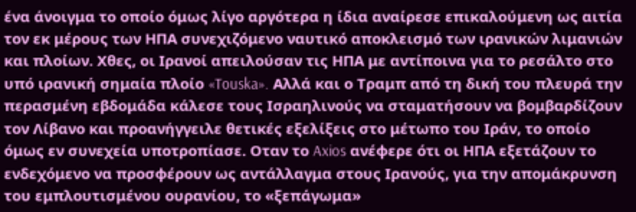ένα άνοιγμα το οποίο όμως λίγο αργότερα η ίδια αναίρεσε επικαλούμενη ως αιτία τον εκ μέρους των ΗΠΑ συνεχιζόμενο ναυτικό αποκλεισμό των ιρανικών λιμανιών και πλοίων. Χθες, οι Ιρανοί απειλούσαν τις ΗΠΑ με αντίποινα για το ρεσάλτο στο υπό ιρανική σημαία πλοίο «Touska». Αλλά και ο Τραμπ από τη δική του πλευρά την περασμένη εβδομάδα κάλεσε τους Ισραηλινούς να σταματήσουν να βομβαρδίζουν τον Λίβανο και προανήγγειλε θετικές εξελίξεις στο μέτωπο του Ιράν, το οποίο όμως εν συνεχεία υποτροπίασε. Οταν το Axios ανέφερε ότι οι ΗΠΑ εξετάζουν το ενδεχόμενο να προσφέρουν ως αντάλλαγμα στους Ιρανούς, για την απομάκρυνση του εμπλουτισμένου ουρανίου, το «ξεπάγωμα»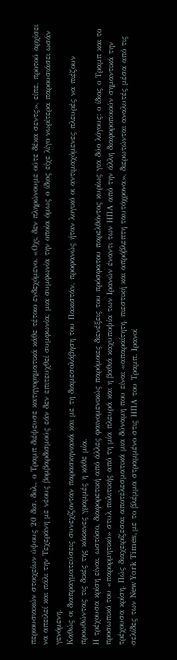περιουσιακών στοιχείων ύψους 20 δισ. δολ., ο Τραμπ διέψευσε κατηγορηματικά κάθε τέτοιο ενδεχόμενο. «Οχι, δεν πληρώνουμε ούτε δέκα σεντς», είπε, προτού αρχίσει να απειλεί και πάλι την Τεχεράνη με νέους βομβαρδισμούς εάν δεν επιτευχθεί συμφωνία, μια συμφωνία την οποία όμως ο ίδιος είχε λίγο νωρίτερα παρουσιάσει ωσάν γενόμενη.
Καθώς οι διαπραγματεύσεις συνεχίζονταν παρασκηνιακά και με τη διαμεσολάβηση του Πακιστάν, προφανώς ήταν λογικό οι αντιμαχόμενες πλευρές να πιέζουν προωθώντας τις δικές της κόκκινες γραμμές η κάθε μία.
Η τρέχουσα κρίση είναι, ωστόσο, διαφορετική από άλλες φαινομενικώς παρόμοιες διενέξεις του πρόσφατου παρελθόντος κυρίως για δύο λόγους: ο ίδιος ο Τραμπ και το προσωπικό του «παρορμητικό» στυλ πολιτικής από τη μία πλευρά και η βαθιά καχυποψία των Ιρανών έναντι των ΗΠΑ από την άλλη διαφοροποιούν σημαντικά την τρέχουσα κρίση. Πώς διαχειρίζεσαι αποτελεσματικά μια δύναμη που είναι «απαραίτητη, πιεστική και απρόβλεπτη ταυτόχρονα», διερωτώνται αναλυτές μέσα από τις σελίδες των New York Times, με το βλέμμα στραμμένο στις ΗΠΑ του Τραμπ. Ιρανοί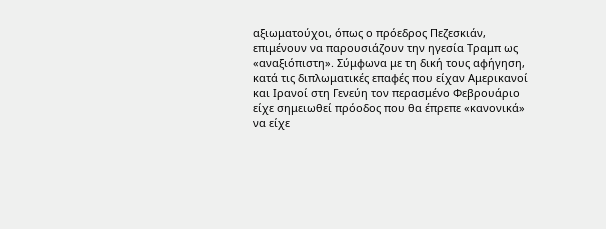αξιωματούχοι, όπως ο πρόεδρος Πεζεσκιάν, επιμένουν να παρουσιάζουν την ηγεσία Τραμπ ως «αναξιόπιστη». Σύμφωνα με τη δική τους αφήγηση, κατά τις διπλωματικές επαφές που είχαν Αμερικανοί και Ιρανοί στη Γενεύη τον περασμένο Φεβρουάριο είχε σημειωθεί πρόοδος που θα έπρεπε «κανονικά» να είχε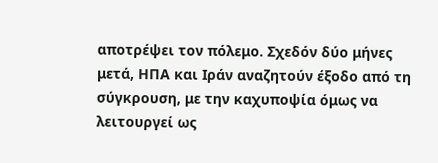αποτρέψει τον πόλεμο. Σχεδόν δύο μήνες μετά, ΗΠΑ και Ιράν αναζητούν έξοδο από τη σύγκρουση, με την καχυποψία όμως να λειτουργεί ως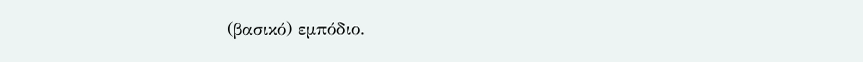(βασικό) εμπόδιο.